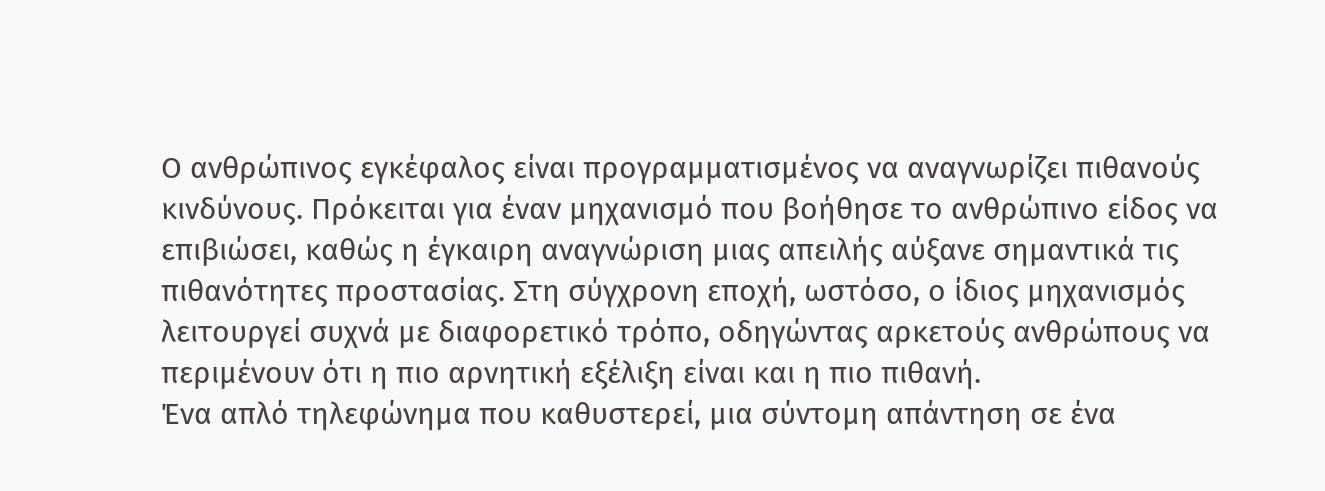Ο ανθρώπινος εγκέφαλος είναι προγραμματισμένος να αναγνωρίζει πιθανούς κινδύνους. Πρόκειται για έναν μηχανισμό που βοήθησε το ανθρώπινο είδος να επιβιώσει, καθώς η έγκαιρη αναγνώριση μιας απειλής αύξανε σημαντικά τις πιθανότητες προστασίας. Στη σύγχρονη εποχή, ωστόσο, ο ίδιος μηχανισμός λειτουργεί συχνά με διαφορετικό τρόπο, οδηγώντας αρκετούς ανθρώπους να περιμένουν ότι η πιο αρνητική εξέλιξη είναι και η πιο πιθανή.
Ένα απλό τηλεφώνημα που καθυστερεί, μια σύντομη απάντηση σε ένα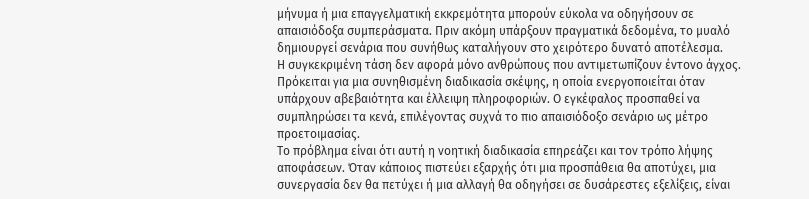μήνυμα ή μια επαγγελματική εκκρεμότητα μπορούν εύκολα να οδηγήσουν σε απαισιόδοξα συμπεράσματα. Πριν ακόμη υπάρξουν πραγματικά δεδομένα, το μυαλό δημιουργεί σενάρια που συνήθως καταλήγουν στο χειρότερο δυνατό αποτέλεσμα.
Η συγκεκριμένη τάση δεν αφορά μόνο ανθρώπους που αντιμετωπίζουν έντονο άγχος. Πρόκειται για μια συνηθισμένη διαδικασία σκέψης, η οποία ενεργοποιείται όταν υπάρχουν αβεβαιότητα και έλλειψη πληροφοριών. Ο εγκέφαλος προσπαθεί να συμπληρώσει τα κενά, επιλέγοντας συχνά το πιο απαισιόδοξο σενάριο ως μέτρο προετοιμασίας.
Το πρόβλημα είναι ότι αυτή η νοητική διαδικασία επηρεάζει και τον τρόπο λήψης αποφάσεων. Όταν κάποιος πιστεύει εξαρχής ότι μια προσπάθεια θα αποτύχει, μια συνεργασία δεν θα πετύχει ή μια αλλαγή θα οδηγήσει σε δυσάρεστες εξελίξεις, είναι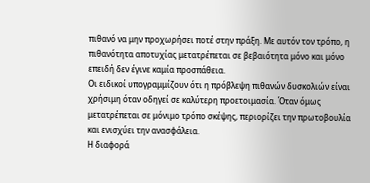πιθανό να μην προχωρήσει ποτέ στην πράξη. Με αυτόν τον τρόπο, η πιθανότητα αποτυχίας μετατρέπεται σε βεβαιότητα μόνο και μόνο επειδή δεν έγινε καμία προσπάθεια.
Οι ειδικοί υπογραμμίζουν ότι η πρόβλεψη πιθανών δυσκολιών είναι χρήσιμη όταν οδηγεί σε καλύτερη προετοιμασία. Όταν όμως μετατρέπεται σε μόνιμο τρόπο σκέψης, περιορίζει την πρωτοβουλία και ενισχύει την ανασφάλεια.
Η διαφορά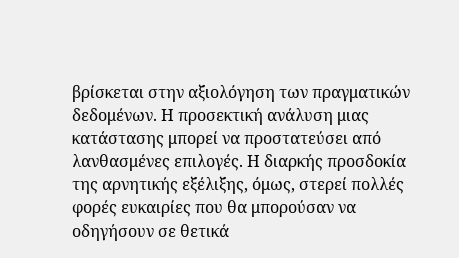βρίσκεται στην αξιολόγηση των πραγματικών δεδομένων. Η προσεκτική ανάλυση μιας κατάστασης μπορεί να προστατεύσει από λανθασμένες επιλογές. Η διαρκής προσδοκία της αρνητικής εξέλιξης, όμως, στερεί πολλές φορές ευκαιρίες που θα μπορούσαν να οδηγήσουν σε θετικά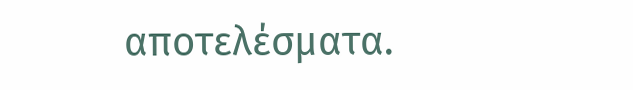αποτελέσματα.